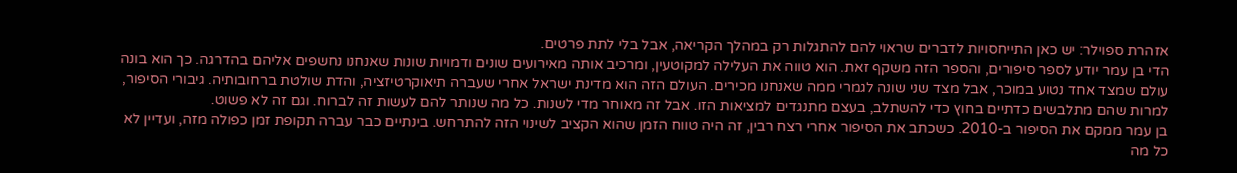אזהרת ספוילר: יש כאן התייחסויות לדברים שראוי להם להתגלות רק במהלך הקריאה, אבל בלי לתת פרטים.
הדי בן עמר יודע לספר סיפורים, והספר הזה משקף זאת. הוא טווה את העלילה למקוטעין, ומרכיב אותה מאירועים שונים ודמויות שונות שאנחנו נחשפים אליהם בהדרגה. כך הוא בונה עולם שמצד אחד נטוע במוכר, אבל מצד שני שונה לגמרי ממה שאנחנו מכירים. העולם הזה הוא מדינת ישראל אחרי שעברה תיאוקרטיזציה, והדת שולטת ברחובותיה. גיבורי הסיפור, למרות שהם מתלבשים כדתיים בחוץ כדי להשתלב, בעצם מתנגדים למציאות הזו. אבל זה מאוחר מדי לשנות. כל מה שנותר להם לעשות זה לברוח. וגם זה לא פשוט.
בן עמר ממקם את הסיפור ב-2010. כשכתב את הסיפור אחרי רצח רבין, זה היה טווח הזמן שהוא הקציב לשינוי הזה להתרחש. בינתיים כבר עברה תקופת זמן כפולה מזה, ועדיין לא כל מה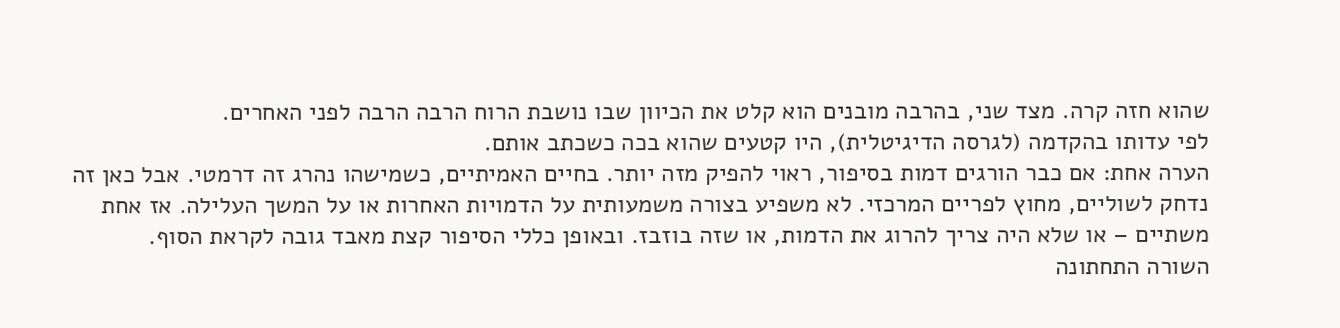שהוא חזה קרה. מצד שני, בהרבה מובנים הוא קלט את הכיוון שבו נושבת הרוח הרבה הרבה לפני האחרים.
לפי עדותו בהקדמה (לגרסה הדיגיטלית), היו קטעים שהוא בכה כשכתב אותם.
הערה אחת: אם כבר הורגים דמות בסיפור, ראוי להפיק מזה יותר. בחיים האמיתיים, כשמישהו נהרג זה דרמטי. אבל כאן זה נדחק לשוליים, מחוץ לפריים המרכזי. לא משפיע בצורה משמעותית על הדמויות האחרות או על המשך העלילה. אז אחת משתיים – או שלא היה צריך להרוג את הדמות, או שזה בוזבז. ובאופן כללי הסיפור קצת מאבד גובה לקראת הסוף.
השורה התחתונה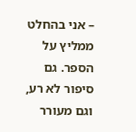– אני בהחלט ממליץ על הספר. גם סיפור לא רע, וגם מעורר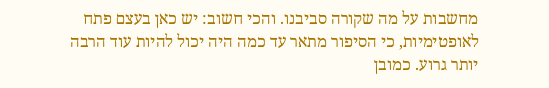מחשבות על מה שקורה סביבנו. והכי חשוב: יש כאן בעצם פתח לאופטימיות, כי הסיפור מתאר עד כמה היה יכול להיות עוד הרבה יותר גרוע. כמובן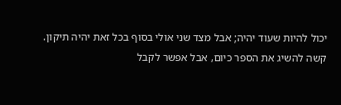יכול להיות שעוד יהיה; אבל מצד שני אולי בסוף בכל זאת יהיה תיקון.
קשה להשיג את הספר כיום, אבל אפשר לקבל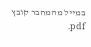במייל מהמחבר קובץ pdf.